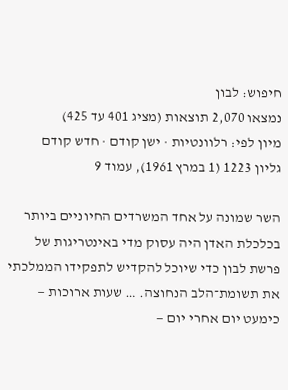חיפוש: לבון
נמצאו 2,070 תוצאות (מציג 401 עד 425)
מיון לפי: רלוונטיות · ישן קודם · חדש קודם
גליון 1223 (1 במרץ 1961), עמוד 9

השר שמונה על אחד המשרדים החיוניים ביותר בכלכלת האדן היה עסוק מדי באינטריגות של פרשת לבון כדי שיוכל להקדיש לתפקידו הממלכתי את תשומת־הלב הנחוצה. … שעות ארוכות — כימעט יום אחרי יום —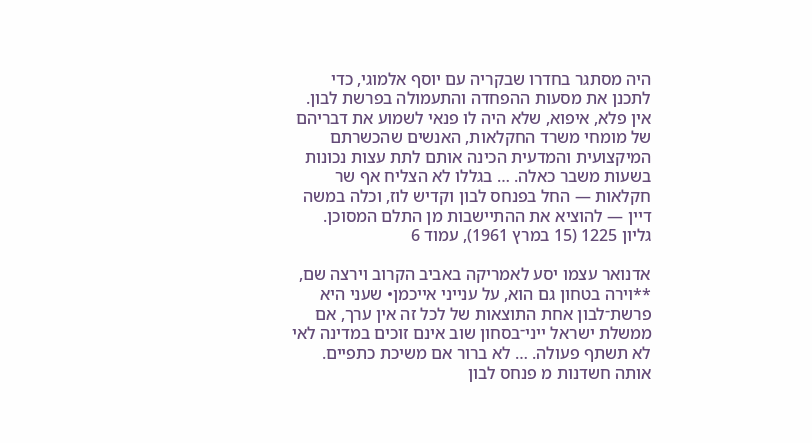היה מסתגר בחדרו שבקריה עם יוסף אלמוגי, כדי לתכנן את מסעות ההפחדה והתעמולה בפרשת לבון. אין פלא, איפוא, שלא היה לו פנאי לשמוע את דבריהם של מומחי משרד החקלאות, האנשים שהכשרתם המיקצועית והמדעית הכינה אותם לתת עצות נכונות בשעות משבר כאלה. … בגללו לא הצליח אף שר חקלאות — החל בפנחס לבון וקדיש לוז, וכלה במשה דיין — להוציא את ההתיישבות מן התלם המסוכן.
גליון 1225 (15 במרץ 1961), עמוד 6

אדנואר עצמו יסע לאמריקה באביב הקרוב וירצה שם, **וירה בטחון גם הוא, על ענייני אייכמן• שעני היא פרשת־לבון אחת התוצאות של לכל זה אין ערך, אם ממשלת ישראל ייני־בסחון שוב אינם זוכים במדינה לאי לא תשתף פעולה. … לא ברור אם משיכת כתפיים. אותה חשדנות מ פנחס לבון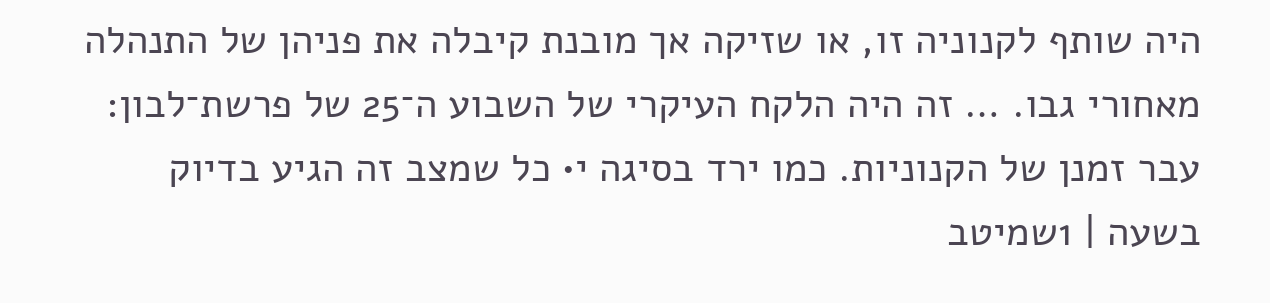היה שותף לקנוניה זו, או שזיקה אך מובנת קיבלה את פניהן של התנהלה מאחורי גבו. … זה היה הלקח העיקרי של השבוע ה־25 של פרשת־לבון: עבר זמנן של הקנוניות. כמו ירד בסיגה י• כל שמצב זה הגיע בדיוק בשעה | 1שמיטב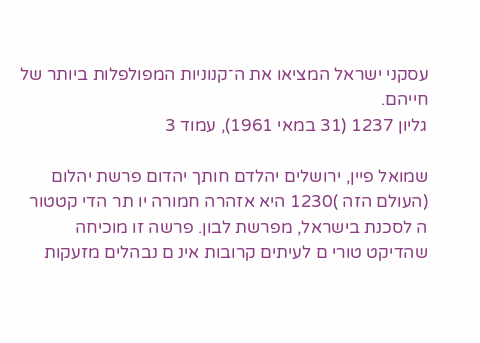עסקני ישראל המציאו את ה־קנוניות המפולפלות ביותר של חייהם.
גליון 1237 (31 במאי 1961), עמוד 3

שמואל פיין, ירושלים יהלדם חותך יהדום פרשת יהלום (העולם הזה )1230 היא אזהרה חמורה יו תר הדי קטטור ה לסכנת בישראל, מפרשת לבון. פרשה זו מוכיחה שהדיקט טורי ם לעיתים קרובות אינ ם נבהלים מזעקות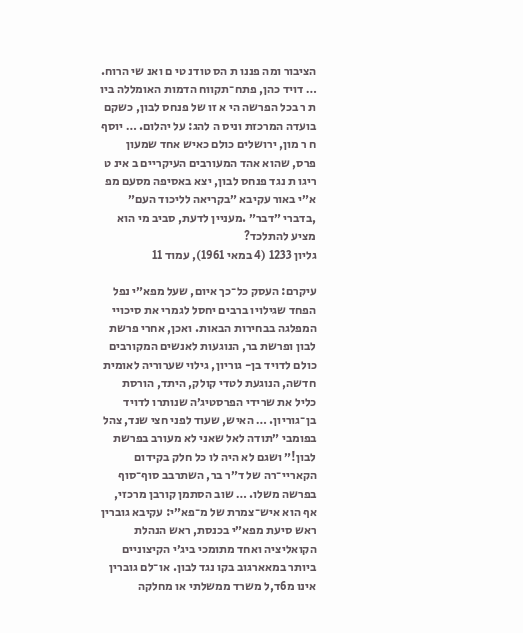הציבור ומה פננו ת הס טודנ טי ם ואנ שי הרוח. … דויד כהן, פתח־תקווח הדמות האומללה ביו ת ר בכל הפרשה הי א זו של פנחס לבון, כשקם בועדה המרכזת וניס ה להג: על יהלום. … יוסף ח ר מון, ירושלים כולם כאיש אחד שמעון פרס, שהוא אהד המעורבים העיקריים ב אינ ט ריגו ת נגד פנחס לבון, יצא באסיפה מסעם מפ א״י באור עקיבא ״בקריאה לליכוד העם״ ,בדברי ״דבר״ .מעניין לדעת, סביב מי הוא מציע להתלכד?
גליון 1233 (4 במאי 1961), עמוד 11

עיקרם: העסק כל־כך איום, שעל מפא״י נפל הפחד שגילויו ברבים יחסל לגמרי את סיכויי המפלגה בבחירות הבאות. ואכן, אחרי פרשת לבון ופרשת בר, הנוגעות לאנשים המקורבים כולם לדויד בן- גוריון, גילוי שערוריה לאומית חדשה, הנוגעת לטדי קולק, היתד, הורסת כליל את שרידי הפרסטיג׳ה שנותרו לדויד בן־גוריון. … האיש, שעוד לפני חצי שנד, צהל בפומבי ״תודה לאל שאני לא מעורב בפרשת לבון!״ ושגם לא היה לו כל חלק בקידום הקאריי־רה של ד״ר בר, השתרבב סוף־סוף בפרשה משלו. … שוב הסתמן קורבן מרכזי, אף הוא איש־צמרת של מ־פא״י: עקיבא גוברין ראש סיעת מפא״י בכנסת, ראש הנהלת הקואליציה ואחד מתומכי ביג׳י הקיצוניים ביותר במאארגוב בקו נגד לבון. או־לם גוברין אינו מ6ד,ל משרד ממשלתי או מחלקה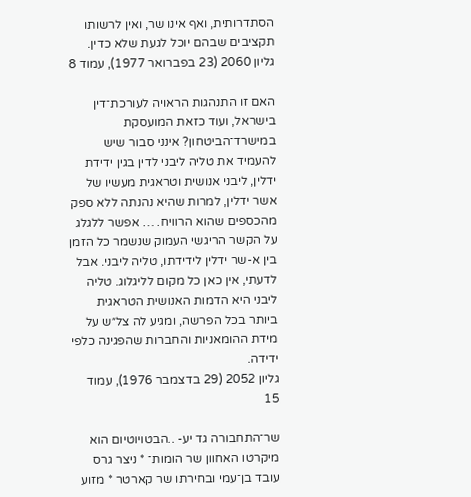הסתדרותית, ואף אינו שר, ואין לרשותו תקציבים שבהם יוכל לגעת שלא כדין.
גליון 2060 (23 בפברואר 1977), עמוד 8

האם זו התנהגות הראויה לעורכת־דין בישראל, ועוד כזאת המועסקת במישרד־הביטחון? אינני סבור שיש להעמיד את טליה ליבני לדין בגין ידידת ידלין, ליבני אנושית וטראגית מעשיו של אשר ידלין, למרות שהיא נהנתה ללא ספק מהכספים שהוא הרוויח. … אפשר ללגלג על הקשר הריגשי העמוק שנשמר כל הזמן בין א-שר ידלין לידידתו, טליה ליבני. אבל לדעתי, אין כאן כל מקום לליגלוג. טליה ליבני היא הדמות האנושית הטראגית ביותר בכל הפרשה, ומגיע לה צל״ש על מידת ההומאניות והחברות שהפגינה כלפי ידידה.
גליון 2052 (29 בדצמבר 1976), עמוד 15

שר־התחבורה גד יע- ..הבטויוטיום הוא מיקרטו האחוון שר הומות־ * ניצר גרס עובד בן־עמי ובחירתו שר קארטר * מזוע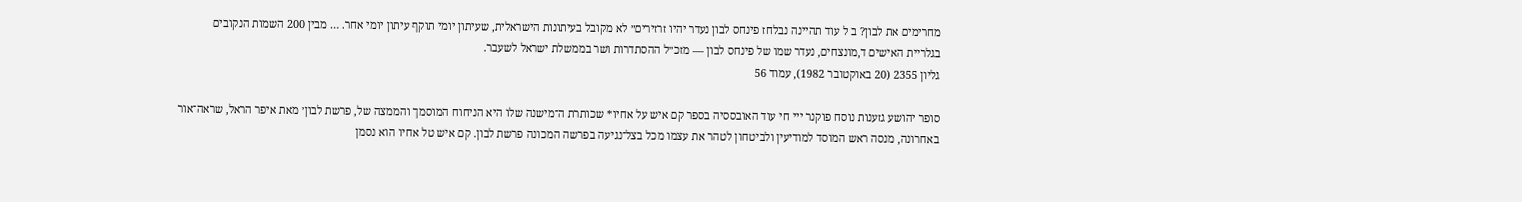מחרימים את לבון? ב ל עוד תהיינה נבלחז פינחס לבון נעדר יהיו זרזירים״ לא מקובל בעיתונות הישראלית, שעיתון יומי תוקף עיתון יומי אחר. … מבין 200 השמות הנקובים בגלריית האישים ד,מונצחים, נעדר שמו של פינחס לבון — מזכ״ל ההסתדרות ושר בממשלת ישראל לשעבר.
גליון 2355 (20 באוקטובר 1982), עמוד 56

סופר יהושע גזענות נוסח פוקנר ייי חי עוד האובססיה בספר קם איש על אחיו* שכותרת ה־מישנה שלו היא הניחוח המוסמך והממצה של, פרשת לבון׳ מאת איפר הראל, שראה־אור באחרונה, מנסה ראש המוסד למודיעין ולביטחון לטהר את עצמו מכל בצל־נגיעה בפרשה המכונה פרשת לבון. קם איש טל אחיו הוא נסמן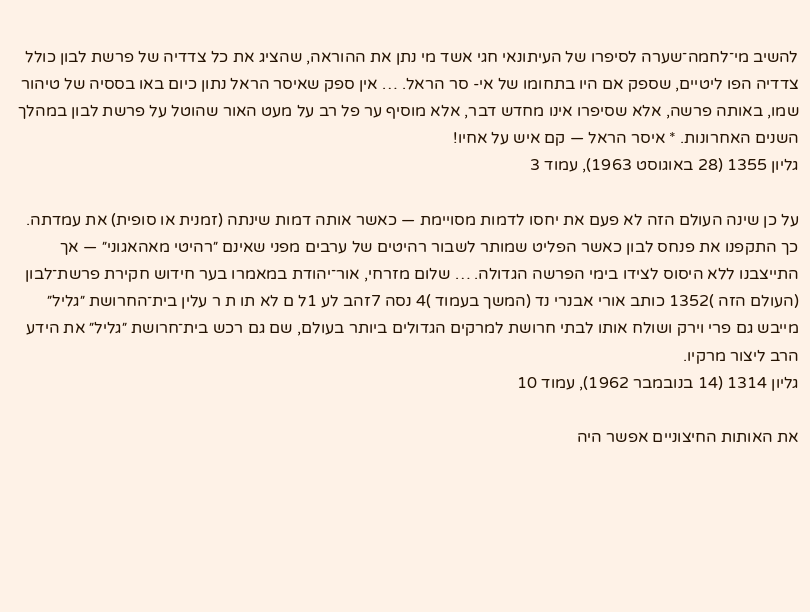להשיב מי־לחמה־שערה לסיפרו של העיתונאי חגי אשד מי נתן את ההוראה, שהציג את כל צדדיה של פרשת לבון כולל צדדיה הפו ליטיים, שספק אם היו בתחומו של אי- סר הראל. … אין ספק שאיסר הראל נתון כיום באו בססיה של טיהור שמו, באותה פרשה, אלא שסיפרו אינו מחדש דבר, אלא מוסיף ער פל רב על מעט האור שהוטל על פרשת לבון במהלך השנים האחרונות. * איסר הראל — קם איש על אחיו!
גליון 1355 (28 באוגוסט 1963), עמוד 3

על כן שינה העולם הזה לא פעם את יחסו לדמות מסויימת — כאשר אותה דמות שינתה (זמנית או סופית) את עמדתה. כך התקפנו את פנחס לבון כאשר הפליט שמותר לשבור רהיטים של ערבים מפני שאינם ״רהיטי מאהאגוני״ — אך התייצבנו ללא היסוס לצידו בימי הפרשה הגדולה. … שלום מזרחי, אור־יהודת במאמרו בער חידוש חקירת פרשת־לבון (העולם הזה )1352 כותב אורי אבנרי נד (המשך בעמוד )4 נסה 7זהב לע 1ל ם לא תו ת ר עלין בית־החרושת ״גליל״ מייבש גם פרי וירק ושולח אותו לבתי חרושת למרקים הגדולים ביותר בעולם, שם גם רכש בית־חרושת ״גליל״ את הידע הרב ליצור מרקיו.
גליון 1314 (14 בנובמבר 1962), עמוד 10

את האותות החיצוניים אפשר היה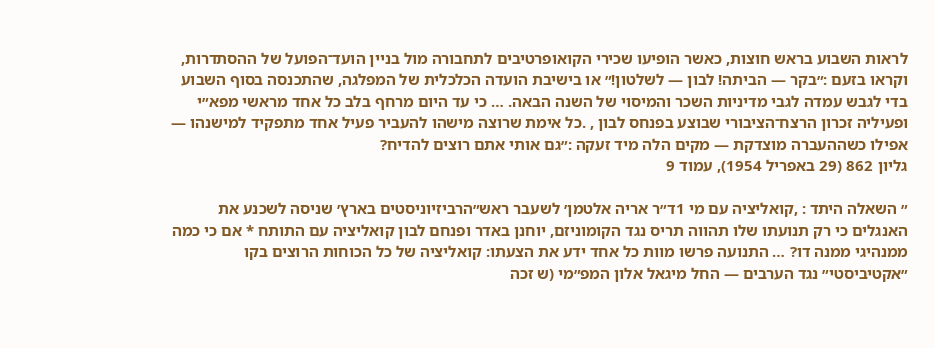לראות השבוע בראש חוצות, כאשר הופיעו שכירי הקואופרטיבים לתחבורה מול בניין הועד־הפועל של ההסתדרות, וקראו בזעם :״בקר — הביתה! לבון — לשלטון!״ או בישיבת הועדה הכלכלית של המפלגה, שהתכנסה בסוף השבוע בדי לגבש עמדה לגבי מדיניות השכר והמיסוי של השנה הבאה. … כי עד היום מרחף בלב כל אחד מראשי מפא״י ופעיליה זכרון הרצח־הציבורי שבוצע בפנחס לבון , .כל אימת שרוצה מישהו להעביר פעיל אחד מתפקיד למישנהו — אפילו כשההעברה מוצדקת — מקים הלה מיד זעקה :״גם אותי אתם רוצים להדיח?
גליון 862 (29 באפריל 1954), עמוד 9

״ השאלה היתד : ,קואליציה עם מי 1ד״ר אריה אלטמן׳ לשעבר ראש״הרביזיוניסטים בארץ׳ שניסה לשכנע את האנגלים כי רק תנועתו שלו תהווה תריס נגד הקומוניזם, יוחנן באדר ופנחם לבון קואליציה עם התותח * אם כי כמה ממנהיגי ממנה דו? … התנועה פרשו מוות כל אחד ידע את הצעתו: קואליציה של כל הכוחות הרוצים בקו ״אקטיביסטי״ נגד הערבים — החל מיגאל אלון המפ״מי (ש זכה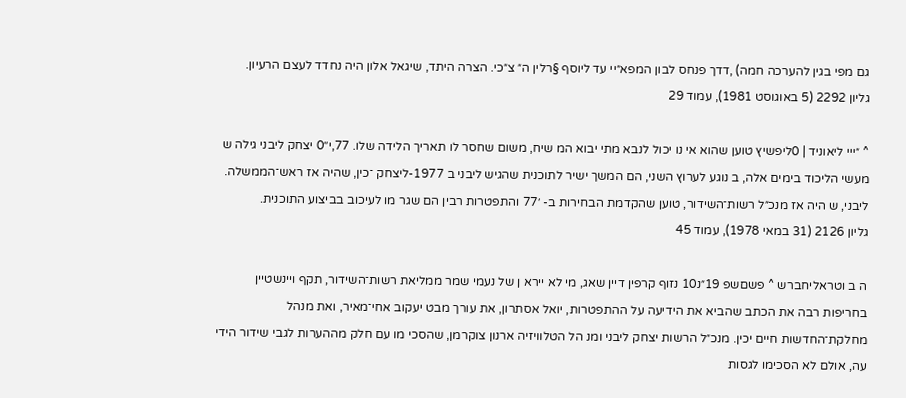גם מפי בגין להערכה חמה) ,דדך פנחס לבון המפא״יי עד ליוסף §רלין ה״ צ״כי. הצרה היתד, שיגאל אלון היה נחדד לעצם הרעיון.
גליון 2292 (5 באוגוסט 1981), עמוד 29

^ ״ייי ליאוניד | 0ליפשיץ טוען שהוא אי נו יכול לנבא מתי יבוא המ שיח, משום שחסר לו תאריך הלידה שלו. 77,י׳׳0 יצחק ליבני גילה ש מעשי הליכוד בימים אלה, ב נוגע לערוץ השני, הם המשך ישיר לתוכנית שהגיש ליבני ב 1977-ליצחק ־כין, שהיה אז ראש־הממשלה. ליבני, ש היה אז מנכ״ל רשות־השידור, טוען שהקדמת הבחירות ב- ׳77 והתפטרות רבין הם שגר מו לעיכוב בביצוע התוכנית.
גליון 2126 (31 במאי 1978), עמוד 45

ה ב וטראליחברש ^ פשםשפ 19״נ10 נזוף קרפין דיין שאג, מי לא יירא ן של נעמי שמר ממליאת רשות־השידור, תקף ויינשטיין בחריפות רבה את הכתב שהביא את הידיעה על ההתפטרות, יואל אסתרון, את עורך מבט יעקוב אחי־מאיר, ואת מנהל מחלקת־החדשות חיים יכין. מנכ״ל הרשות יצחק ליבני ומנ הל הטלוויזיה ארנון צוקרמן, שהסכי מו עם חלק מההערות לגבי שידור הידי עה, אולם לא הסכימו לגסות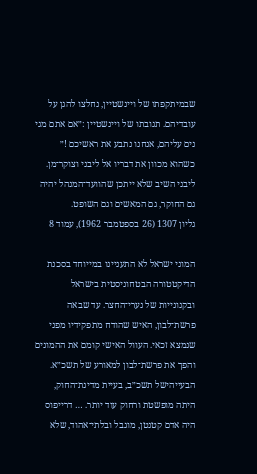שבמיתקפתו של ויינשטיין, נחלצו להגן על עובדיהם. תגובתו של ויינשטיין :״אם אתם מגי נים עליהם, אנחנו נתבע את ראשיכם !״ כשהוא מכוון את דבריו אל ליבני וצוקר־מן. ליבני השיב שלא ייתכן שהוועד־המנהל יהיה גם החוקר, גם המאשים וגם השופט.
גליון 1307 (26 בספטמבר 1962), עמוד 8

המוני ישראל לא התעניינו במייוחד בסכנת הדיקטטורה הבטחוניסטית בישראל ובקנונייות של נערי־החצר. עד שבאה פרשת־לבון, האיש שהודח מתפקידיו מפני שנמצא זכאי. העוול האישי קומם את ההמונים והפך את פרשת־לבון למאורע של תשכ״א. הבעייהישל תשכ״ב, בעיית מדינת־החוק, היתה מופשטת ורחוק עוד יותר. … דרייפוס היה אדם קטנטן, מוגבל ובלתי־אהוד, שלא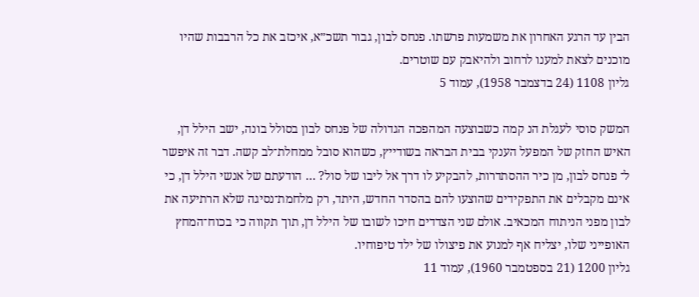הבין עד הרגע האחרון את משמעות פרשתו. פנחס לבון, גבור תשכ״א, איכזב את כל הרבבות שהיו מוכנים לצאת למענו לרחוב ולהיאבק עם שוטרים.
גליון 1108 (24 בדצמבר 1958), עמוד 5

המשק סוסי לעגלת הנ קמה כשבוצעה המהפכה הגדולה של פנחס לבון בסולל בונה, ישב הילל דן, האיש החזק של המפעל הענקי בבית הבראה בשודייץ, כשהוא סובל ממחלת־לב קשה. דבר זה איפשר ל־ פנחס לבון, מן כיר ההסתדרות, להבקיע לו דרך אל ליבו של סול? … הודעתם של אנשי הילל דן, כי אינם מקבלים את התפקידים שהוצעו להם בהסדר החדש, היתד, רק מלחמת־נסיגה שלא הרתיעה את לבון מפני הניתוח המכאיב. אולם שני הצדדים חיכו לשובו של הילל דן, תוך תקווה כי בכוח־המחץ האופייני שלו, יצליח אף למנוע את פיצולו של ילד טיפוחיו.
גליון 1200 (21 בספטמבר 1960), עמוד 11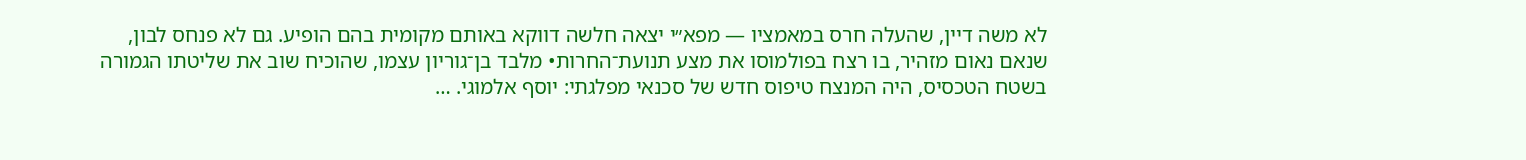לא משה דיין, שהעלה חרס במאמציו — מפא״י יצאה חלשה דווקא באותם מקומית בהם הופיע. גם לא פנחס לבון, שנאם נאום מזהיר, בו רצח בפולמוסו את מצע תנועת־החרות• מלבד בן־גוריון עצמו, שהוכיח שוב את שליטתו הגמורה בשטח הטכסיס, היה המנצח טיפוס חדש של סכנאי מפלגתי: יוסף אלמוגי. …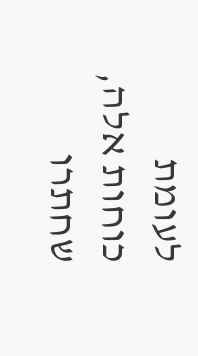לעומת כוחות אלה, שחתרו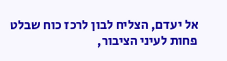אל יעדם, הצליח לבון לרכז כוח שבלט פחות לעיני הציבור,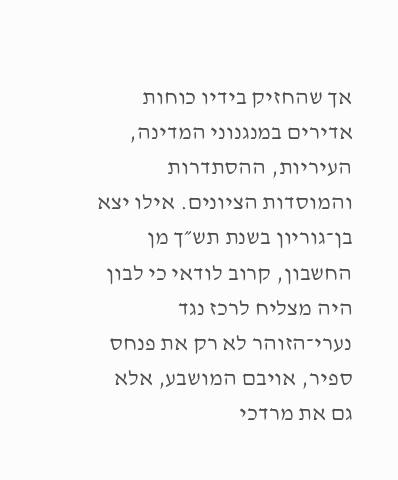אך שהחזיק בידיו כוחות אדירים במנגנוני המדינה, העיריות, ההסתדרות והמוסדות הציונים. אילו יצא בן־גוריון בשנת תש״ך מן החשבון, קרוב לודאי כי לבון היה מצליח לרכז נגד נערי־הזוהר לא רק את פנחס ספיר, אויבם המושבע, אלא גם את מרדכי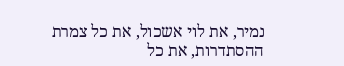נמיר, את לוי אשכול, את כל צמרת ההסתדרות, את כל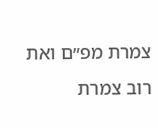צמרת מפ״ם ואת רוב צמרת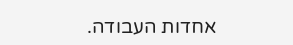אחדות העבודה.